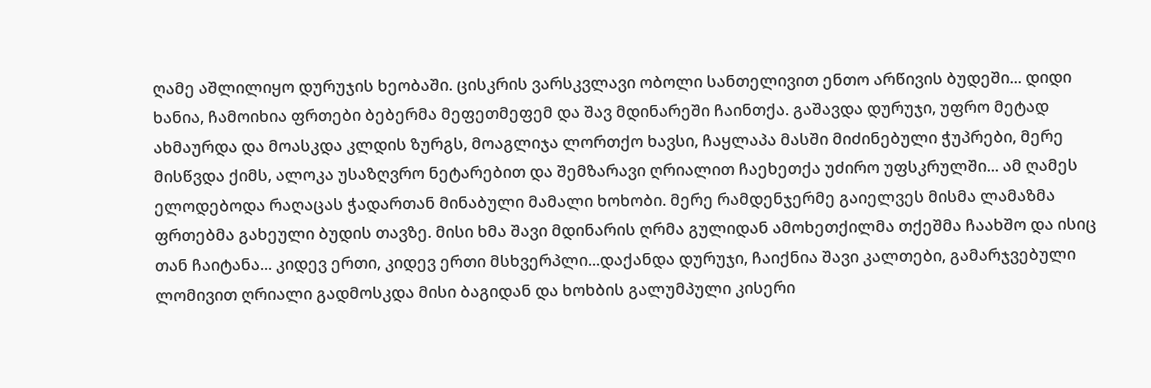ღამე აშლილიყო დურუჯის ხეობაში. ცისკრის ვარსკვლავი ობოლი სანთელივით ენთო არწივის ბუდეში... დიდი ხანია, ჩამოიხია ფრთები ბებერმა მეფეთმეფემ და შავ მდინარეში ჩაინთქა. გაშავდა დურუჯი, უფრო მეტად ახმაურდა და მოასკდა კლდის ზურგს, მოაგლიჯა ლორთქო ხავსი, ჩაყლაპა მასში მიძინებული ჭუპრები, მერე მისწვდა ქიმს, ალოკა უსაზღვრო ნეტარებით და შემზარავი ღრიალით ჩაეხეთქა უძირო უფსკრულში... ამ ღამეს ელოდებოდა რაღაცას ჭადართან მინაბული მამალი ხოხობი. მერე რამდენჯერმე გაიელვეს მისმა ლამაზმა ფრთებმა გახეული ბუდის თავზე. მისი ხმა შავი მდინარის ღრმა გულიდან ამოხეთქილმა თქეშმა ჩაახშო და ისიც თან ჩაიტანა... კიდევ ერთი, კიდევ ერთი მსხვერპლი...დაქანდა დურუჯი, ჩაიქნია შავი კალთები, გამარჯვებული ლომივით ღრიალი გადმოსკდა მისი ბაგიდან და ხოხბის გალუმპული კისერი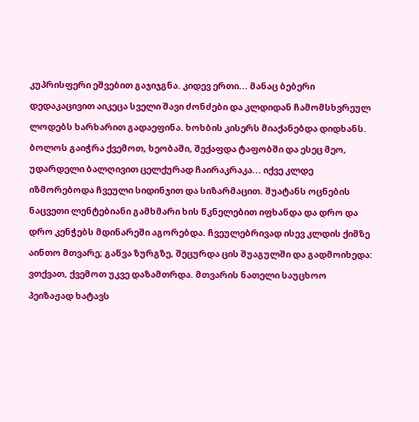კუპრისფერი ეშვებით გაჯიჯგნა. კიდევ ერთი... მანაც ბებერი დედაკაცივით აიკეცა სველი შავი ძონძები და კლდიდან ჩამომსხვრეულ ლოდებს ხარხარით გადაეფინა. ხოხბის კისერს მიაქანებდა დიდხანს. ბოლოს გაიჭრა ქვემოთ, ხეობაში, შექაფდა ტაფობში და ესეც მეო, უდარდელი ბალღივით ცელქურად ჩაირაკრაკა... იქვე კლდე იზმორებოდა ჩვეული სიდინჯით და სიზარმაცით. შუატანს ოცნების ნაცვეთი ლენტებიანი გამხმარი ხის წკნელებით იფხანდა და დრო და დრო კენჭებს მდინარეში აგორებდა. ჩვეულებრივად ისევ კლდის ქიმზე აინთო მთვარე; გაწვა ზურგზე, შეცურდა ცის შუაგულში და გადმოიხედა: ვთქვათ, ქვემოთ უკვე დაზამთრდა. მთვარის ნათელი საუცხოო პეიზაჟად ხატავს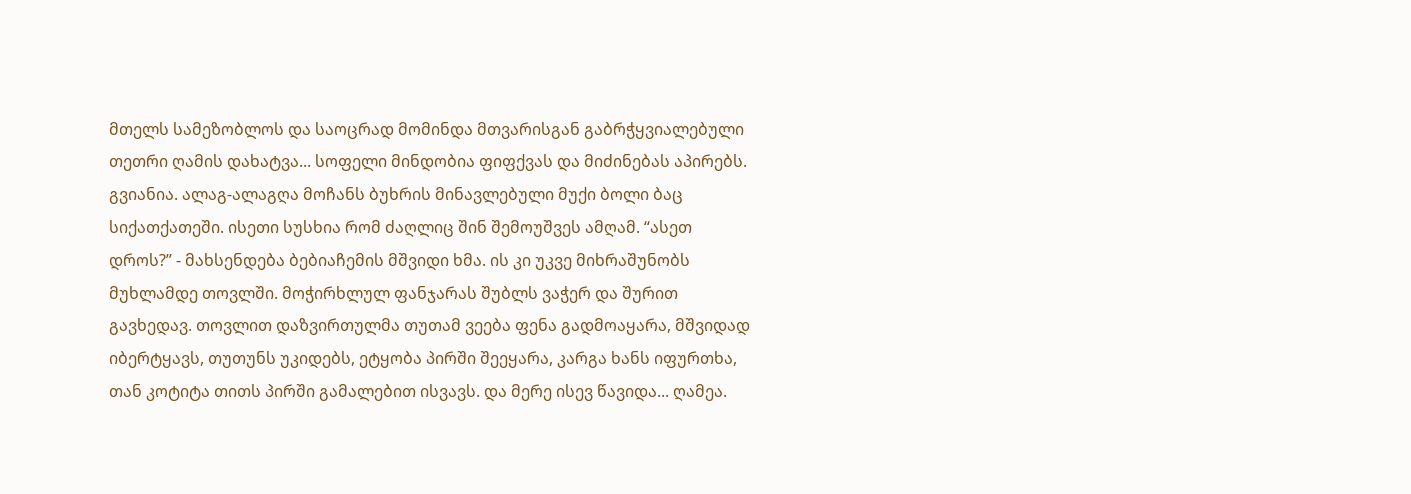მთელს სამეზობლოს და საოცრად მომინდა მთვარისგან გაბრჭყვიალებული თეთრი ღამის დახატვა... სოფელი მინდობია ფიფქვას და მიძინებას აპირებს. გვიანია. ალაგ-ალაგღა მოჩანს ბუხრის მინავლებული მუქი ბოლი ბაც სიქათქათეში. ისეთი სუსხია რომ ძაღლიც შინ შემოუშვეს ამღამ. “ასეთ დროს?” - მახსენდება ბებიაჩემის მშვიდი ხმა. ის კი უკვე მიხრაშუნობს მუხლამდე თოვლში. მოჭირხლულ ფანჯარას შუბლს ვაჭერ და შურით გავხედავ. თოვლით დაზვირთულმა თუთამ ვეება ფენა გადმოაყარა, მშვიდად იბერტყავს, თუთუნს უკიდებს, ეტყობა პირში შეეყარა, კარგა ხანს იფურთხა, თან კოტიტა თითს პირში გამალებით ისვავს. და მერე ისევ წავიდა... ღამეა.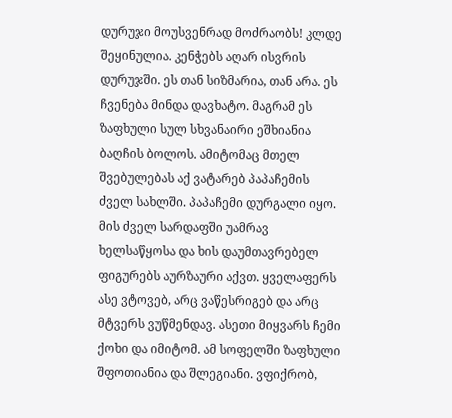დურუჯი მოუსვენრად მოძრაობს! კლდე შეყინულია. კენჭებს აღარ ისვრის დურუჯში. ეს თან სიზმარია, თან არა. ეს ჩვენება მინდა დავხატო. მაგრამ ეს ზაფხული სულ სხვანაირი ეშხიანია ბაღჩის ბოლოს. ამიტომაც მთელ შვებულებას აქ ვატარებ პაპაჩემის ძველ სახლში. პაპაჩემი დურგალი იყო. მის ძველ სარდაფში უამრავ ხელსაწყოსა და ხის დაუმთავრებელ ფიგურებს აურზაური აქვთ. ყველაფერს ასე ვტოვებ, არც ვაწესრიგებ და არც მტვერს ვუწმენდავ. ასეთი მიყვარს ჩემი ქოხი და იმიტომ. ამ სოფელში ზაფხული შფოთიანია და შლეგიანი. ვფიქრობ,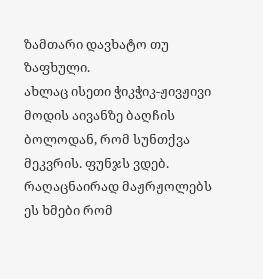ზამთარი დავხატო თუ ზაფხული.
ახლაც ისეთი ჭიკჭიკ-ჟივჟივი მოდის აივანზე ბაღჩის ბოლოდან, რომ სუნთქვა მეკვრის. ფუნჯს ვდებ. რაღაცნაირად მაჟრჟოლებს ეს ხმები რომ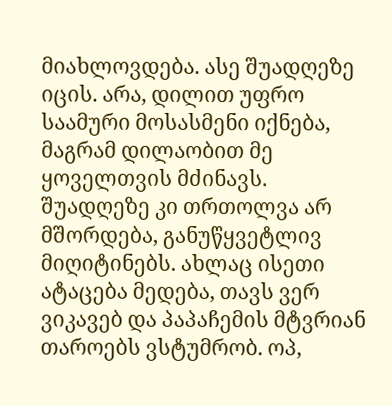მიახლოვდება. ასე შუადღეზე იცის. არა, დილით უფრო საამური მოსასმენი იქნება, მაგრამ დილაობით მე ყოველთვის მძინავს. შუადღეზე კი თრთოლვა არ მშორდება, განუწყვეტლივ მიღიტინებს. ახლაც ისეთი ატაცება მედება, თავს ვერ ვიკავებ და პაპაჩემის მტვრიან თაროებს ვსტუმრობ. ოპ,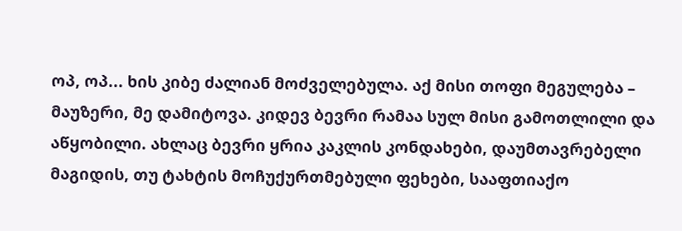ოპ, ოპ... ხის კიბე ძალიან მოძველებულა. აქ მისი თოფი მეგულება – მაუზერი, მე დამიტოვა. კიდევ ბევრი რამაა სულ მისი გამოთლილი და აწყობილი. ახლაც ბევრი ყრია კაკლის კონდახები, დაუმთავრებელი მაგიდის, თუ ტახტის მოჩუქურთმებული ფეხები, სააფთიაქო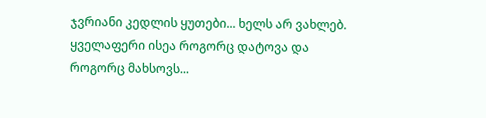ჯვრიანი კედლის ყუთები... ხელს არ ვახლებ. ყველაფერი ისეა როგორც დატოვა და როგორც მახსოვს...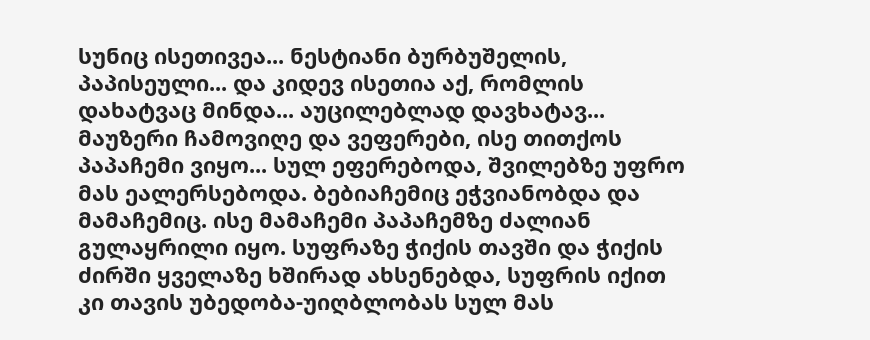სუნიც ისეთივეა... ნესტიანი ბურბუშელის, პაპისეული... და კიდევ ისეთია აქ, რომლის დახატვაც მინდა... აუცილებლად დავხატავ... მაუზერი ჩამოვიღე და ვეფერები, ისე თითქოს პაპაჩემი ვიყო... სულ ეფერებოდა, შვილებზე უფრო მას ეალერსებოდა. ბებიაჩემიც ეჭვიანობდა და მამაჩემიც. ისე მამაჩემი პაპაჩემზე ძალიან გულაყრილი იყო. სუფრაზე ჭიქის თავში და ჭიქის ძირში ყველაზე ხშირად ახსენებდა, სუფრის იქით კი თავის უბედობა-უიღბლობას სულ მას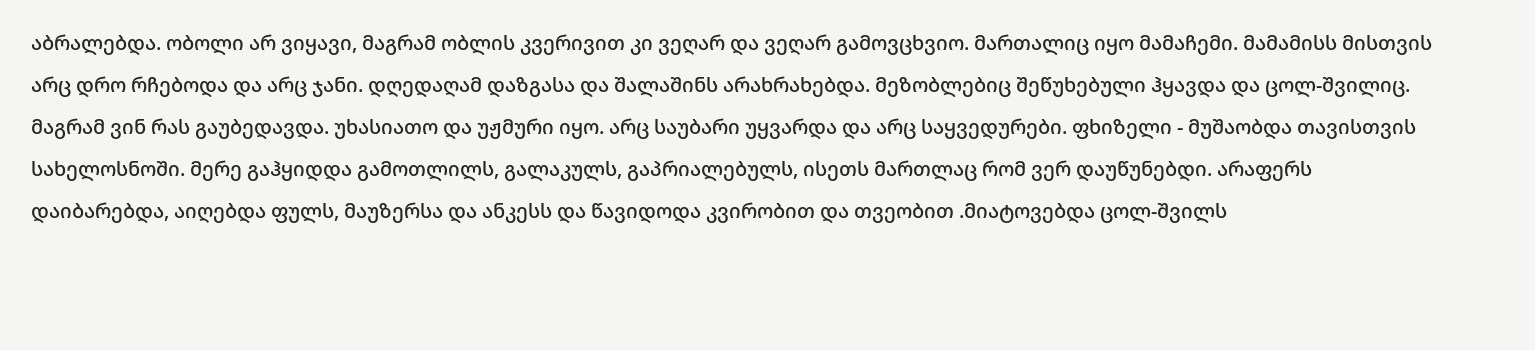აბრალებდა. ობოლი არ ვიყავი, მაგრამ ობლის კვერივით კი ვეღარ და ვეღარ გამოვცხვიო. მართალიც იყო მამაჩემი. მამამისს მისთვის არც დრო რჩებოდა და არც ჯანი. დღედაღამ დაზგასა და შალაშინს არახრახებდა. მეზობლებიც შეწუხებული ჰყავდა და ცოლ-შვილიც. მაგრამ ვინ რას გაუბედავდა. უხასიათო და უჟმური იყო. არც საუბარი უყვარდა და არც საყვედურები. ფხიზელი - მუშაობდა თავისთვის სახელოსნოში. მერე გაჰყიდდა გამოთლილს, გალაკულს, გაპრიალებულს, ისეთს მართლაც რომ ვერ დაუწუნებდი. არაფერს დაიბარებდა, აიღებდა ფულს, მაუზერსა და ანკესს და წავიდოდა კვირობით და თვეობით .მიატოვებდა ცოლ-შვილს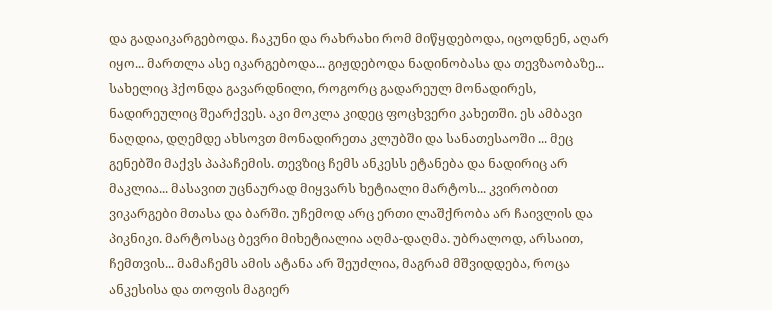და გადაიკარგებოდა. ჩაკუნი და რახრახი რომ მიწყდებოდა, იცოდნენ, აღარ იყო... მართლა ასე იკარგებოდა... გიჟდებოდა ნადინობასა და თევზაობაზე... სახელიც ჰქონდა გავარდნილი, როგორც გადარეულ მონადირეს, ნადირეულიც შეარქვეს. აკი მოკლა კიდეც ფოცხვერი კახეთში. ეს ამბავი ნაღდია, დღემდე ახსოვთ მონადირეთა კლუბში და სანათესაოში ... მეც გენებში მაქვს პაპაჩემის. თევზიც ჩემს ანკესს ეტანება და ნადირიც არ მაკლია... მასავით უცნაურად მიყვარს ხეტიალი მარტოს... კვირობით ვიკარგები მთასა და ბარში. უჩემოდ არც ერთი ლაშქრობა არ ჩაივლის და პიკნიკი. მარტოსაც ბევრი მიხეტიალია აღმა-დაღმა. უბრალოდ, არსაით, ჩემთვის... მამაჩემს ამის ატანა არ შეუძლია, მაგრამ მშვიდდება, როცა ანკესისა და თოფის მაგიერ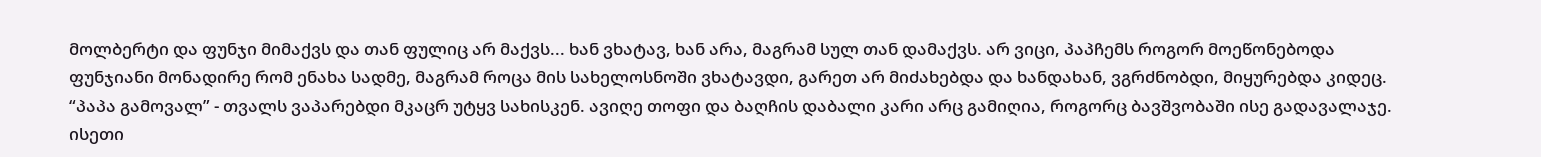მოლბერტი და ფუნჯი მიმაქვს და თან ფულიც არ მაქვს... ხან ვხატავ, ხან არა, მაგრამ სულ თან დამაქვს. არ ვიცი, პაპჩემს როგორ მოეწონებოდა ფუნჯიანი მონადირე რომ ენახა სადმე, მაგრამ როცა მის სახელოსნოში ვხატავდი, გარეთ არ მიძახებდა და ხანდახან, ვგრძნობდი, მიყურებდა კიდეც. “პაპა გამოვალ” - თვალს ვაპარებდი მკაცრ უტყვ სახისკენ. ავიღე თოფი და ბაღჩის დაბალი კარი არც გამიღია, როგორც ბავშვობაში ისე გადავალაჯე. ისეთი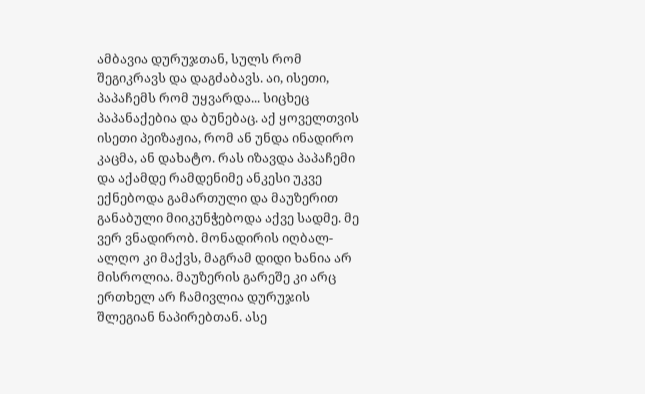ამბავია დურუჯთან, სულს რომ შეგიკრავს და დაგძაბავს. აი, ისეთი, პაპაჩემს რომ უყვარდა... სიცხეც პაპანაქებია და ბუნებაც. აქ ყოველთვის ისეთი პეიზაჟია, რომ ან უნდა ინადირო კაცმა, ან დახატო. რას იზავდა პაპაჩემი და აქამდე რამდენიმე ანკესი უკვე ექნებოდა გამართული და მაუზერით განაბული მიიკუნჭებოდა აქვე სადმე. მე ვერ ვნადირობ. მონადირის იღბალ-ალღო კი მაქვს, მაგრამ დიდი ხანია არ მისროლია. მაუზერის გარეშე კი არც ერთხელ არ ჩამივლია დურუჯის შლეგიან ნაპირებთან. ასე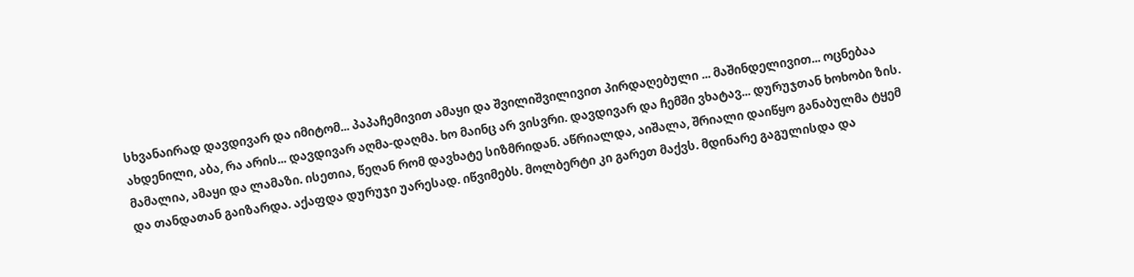სხვანაირად დავდივარ და იმიტომ... პაპაჩემივით ამაყი და შვილიშვილივით პირდაღებული ... მაშინდელივით... ოცნებაა ახდენილი, აბა, რა არის... დავდივარ აღმა-დაღმა. ხო მაინც არ ვისვრი. დავდივარ და ჩემში ვხატავ... დურუჯთან ხოხობი ზის. მამალია, ამაყი და ლამაზი. ისეთია, წეღან რომ დავხატე სიზმრიდან. აწრიალდა, აიშალა, შრიალი დაიწყო განაბულმა ტყემ და თანდათან გაიზარდა. აქაფდა დურუჯი უარესად. იწვიმებს. მოლბერტი კი გარეთ მაქვს. მდინარე გაგულისდა და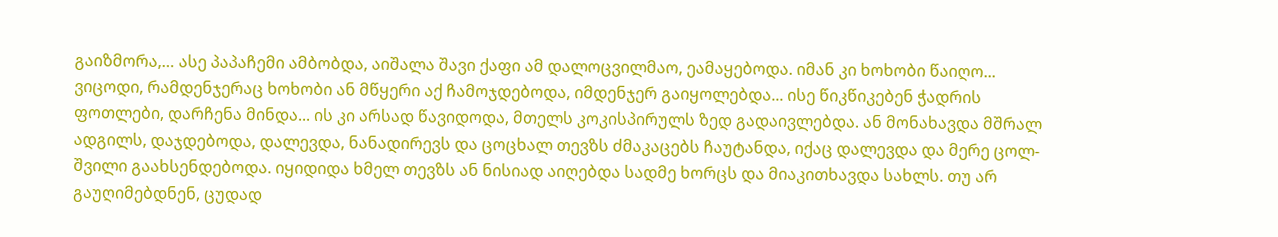გაიზმორა,… ასე პაპაჩემი ამბობდა, აიშალა შავი ქაფი ამ დალოცვილმაო, ეამაყებოდა. იმან კი ხოხობი წაიღო... ვიცოდი, რამდენჯერაც ხოხობი ან მწყერი აქ ჩამოჯდებოდა, იმდენჯერ გაიყოლებდა... ისე წიკწიკებენ ჭადრის ფოთლები, დარჩენა მინდა... ის კი არსად წავიდოდა, მთელს კოკისპირულს ზედ გადაივლებდა. ან მონახავდა მშრალ ადგილს, დაჯდებოდა, დალევდა, ნანადირევს და ცოცხალ თევზს ძმაკაცებს ჩაუტანდა, იქაც დალევდა და მერე ცოლ-შვილი გაახსენდებოდა. იყიდიდა ხმელ თევზს ან ნისიად აიღებდა სადმე ხორცს და მიაკითხავდა სახლს. თუ არ გაუღიმებდნენ, ცუდად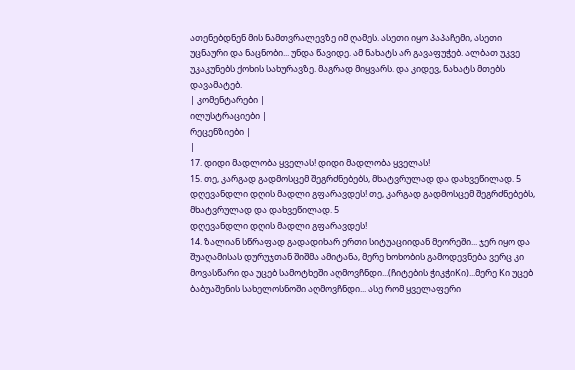ათენებდნენ მის ნამთვრალევზე იმ ღამეს. ასეთი იყო პაპაჩემი, ასეთი უცნაური და ნაცნობი... უნდა წავიდე. ამ ნახატს არ გავაფუჭებ. ალბათ უკვე უკაკუნებს ქოხის სახურავზე. მაგრად მიყვარს. და კიდევ, ნახატს მთებს დავამატებ.
| კომენტარები |
ილუსტრაციები |
რეცენზიები |
|
17. დიდი მადლობა ყველას! დიდი მადლობა ყველას!
15. თე, კარგად გადმოსცემ შეგრძნებებს, მხატვრულად და დახვეწილად. 5
დღევანდლი დღის მადლი გფარავდეს! თე, კარგად გადმოსცემ შეგრძნებებს, მხატვრულად და დახვეწილად. 5
დღევანდლი დღის მადლი გფარავდეს!
14. ზალიან სწრაფად გადადიხარ ერთი სიტუაციიდან მეორეში... ჯერ იყო და შუაღამისას დურუჯთან შიშმა ამიტანა, მერე ხოხობის გამოდევნება ვერც კი მოვასწარი და უცებ სამოტხეში აღმოვჩნდი...(ჩიტების ჭიკჭიKი)...მერე Kი უცებ ბაბუაშენის სახელოსნოში აღმოვჩნდი... ასე რომ ყველაფერი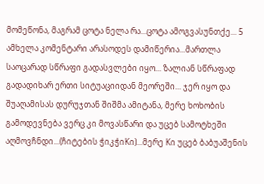მომეწონა, მაგრამ ცოტა ნელა რა...ცოტა ამოგვასუნთქე... 5 ამხელა კომენტარი არასოდეს დამიწერია...მართლა საოცარად სწრაფი გადასვლები იყო... ზალიან სწრაფად გადადიხარ ერთი სიტუაციიდან მეორეში... ჯერ იყო და შუაღამისას დურუჯთან შიშმა ამიტანა, მერე ხოხობის გამოდევნება ვერც კი მოვასწარი და უცებ სამოტხეში აღმოვჩნდი...(ჩიტების ჭიკჭიKი)...მერე Kი უცებ ბაბუაშენის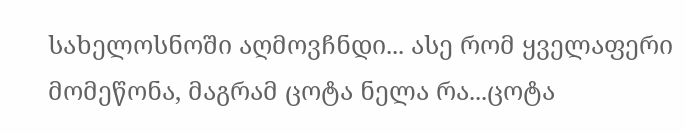სახელოსნოში აღმოვჩნდი... ასე რომ ყველაფერი მომეწონა, მაგრამ ცოტა ნელა რა...ცოტა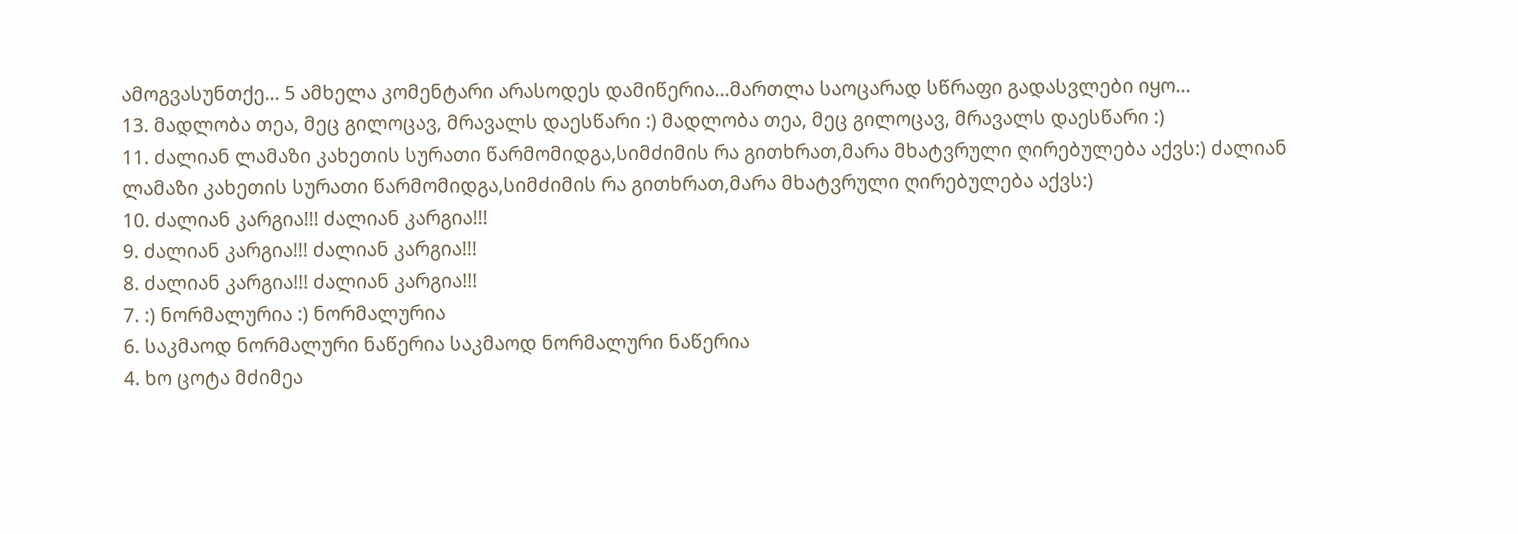ამოგვასუნთქე... 5 ამხელა კომენტარი არასოდეს დამიწერია...მართლა საოცარად სწრაფი გადასვლები იყო...
13. მადლობა თეა, მეც გილოცავ, მრავალს დაესწარი :) მადლობა თეა, მეც გილოცავ, მრავალს დაესწარი :)
11. ძალიან ლამაზი კახეთის სურათი წარმომიდგა,სიმძიმის რა გითხრათ,მარა მხატვრული ღირებულება აქვს:) ძალიან ლამაზი კახეთის სურათი წარმომიდგა,სიმძიმის რა გითხრათ,მარა მხატვრული ღირებულება აქვს:)
10. ძალიან კარგია!!! ძალიან კარგია!!!
9. ძალიან კარგია!!! ძალიან კარგია!!!
8. ძალიან კარგია!!! ძალიან კარგია!!!
7. :) ნორმალურია :) ნორმალურია
6. საკმაოდ ნორმალური ნაწერია საკმაოდ ნორმალური ნაწერია
4. ხო ცოტა მძიმეა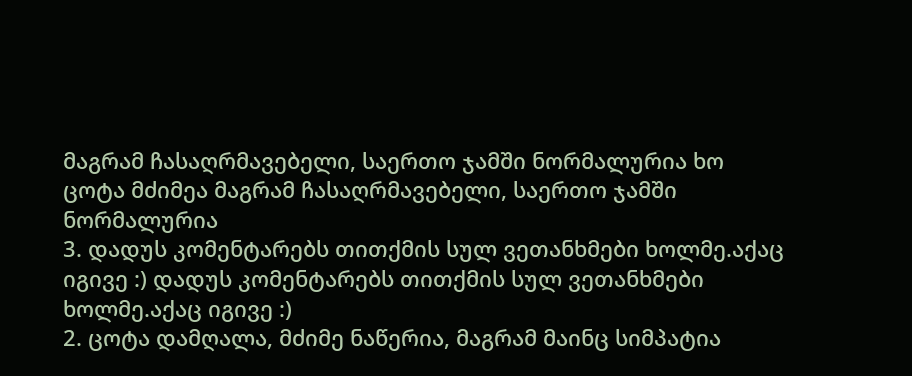მაგრამ ჩასაღრმავებელი, საერთო ჯამში ნორმალურია ხო ცოტა მძიმეა მაგრამ ჩასაღრმავებელი, საერთო ჯამში ნორმალურია
3. დადუს კომენტარებს თითქმის სულ ვეთანხმები ხოლმე.აქაც იგივე :) დადუს კომენტარებს თითქმის სულ ვეთანხმები ხოლმე.აქაც იგივე :)
2. ცოტა დამღალა, მძიმე ნაწერია, მაგრამ მაინც სიმპატია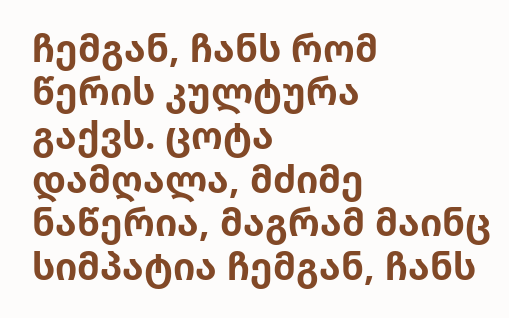ჩემგან, ჩანს რომ წერის კულტურა გაქვს. ცოტა დამღალა, მძიმე ნაწერია, მაგრამ მაინც სიმპატია ჩემგან, ჩანს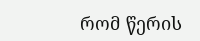რომ წერის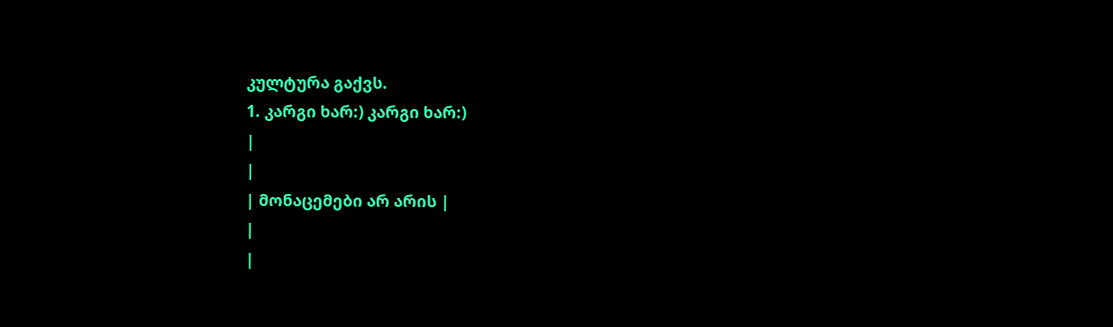კულტურა გაქვს.
1. კარგი ხარ:) კარგი ხარ:)
|
|
| მონაცემები არ არის |
|
|